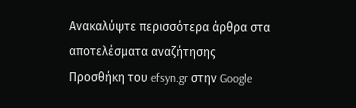Ανακαλύψτε περισσότερα άρθρα στα αποτελέσματα αναζήτησης
Προσθήκη του efsyn.gr στην Google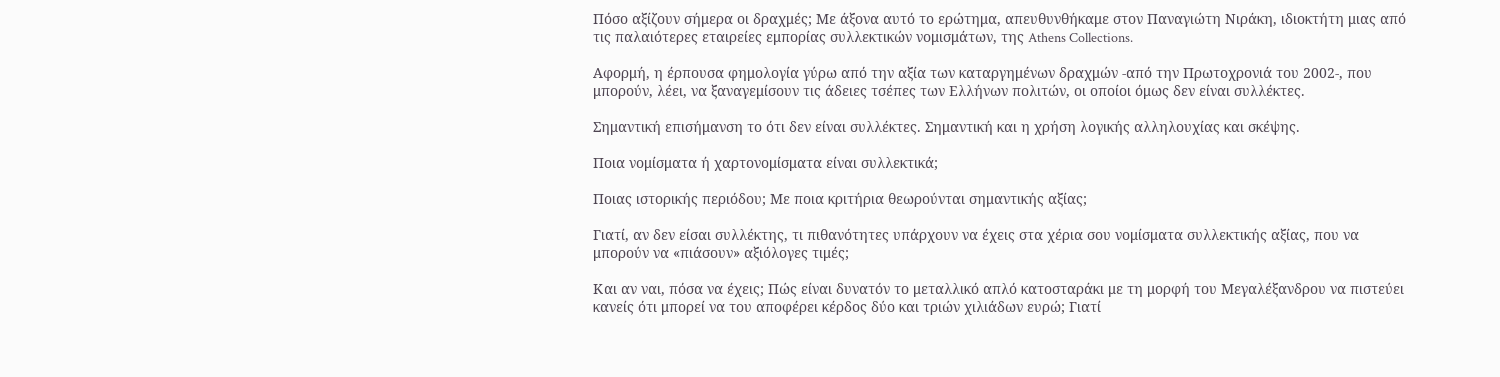Πόσο αξίζουν σήμερα οι δραχμές; Με άξονα αυτό το ερώτημα, απευθυνθήκαμε στον Παναγιώτη Νιράκη, ιδιοκτήτη μιας από τις παλαιότερες εταιρείες εμπορίας συλλεκτικών νομισμάτων, της Athens Collections.

Αφορμή, η έρπουσα φημολογία γύρω από την αξία των καταργημένων δραχμών -από την Πρωτοχρονιά του 2002-, που μπορούν, λέει, να ξαναγεμίσουν τις άδειες τσέπες των Ελλήνων πολιτών, οι οποίοι όμως δεν είναι συλλέκτες.

Σημαντική επισήμανση το ότι δεν είναι συλλέκτες. Σημαντική και η χρήση λογικής αλληλουχίας και σκέψης.

Ποια νομίσματα ή χαρτονομίσματα είναι συλλεκτικά;

Ποιας ιστορικής περιόδου; Με ποια κριτήρια θεωρούνται σημαντικής αξίας;

Γιατί, αν δεν είσαι συλλέκτης, τι πιθανότητες υπάρχουν να έχεις στα χέρια σου νομίσματα συλλεκτικής αξίας, που να μπορούν να «πιάσουν» αξιόλογες τιμές;

Και αν ναι, πόσα να έχεις; Πώς είναι δυνατόν το μεταλλικό απλό κατοσταράκι με τη μορφή του Μεγαλέξανδρου να πιστεύει κανείς ότι μπορεί να του αποφέρει κέρδος δύο και τριών χιλιάδων ευρώ; Γιατί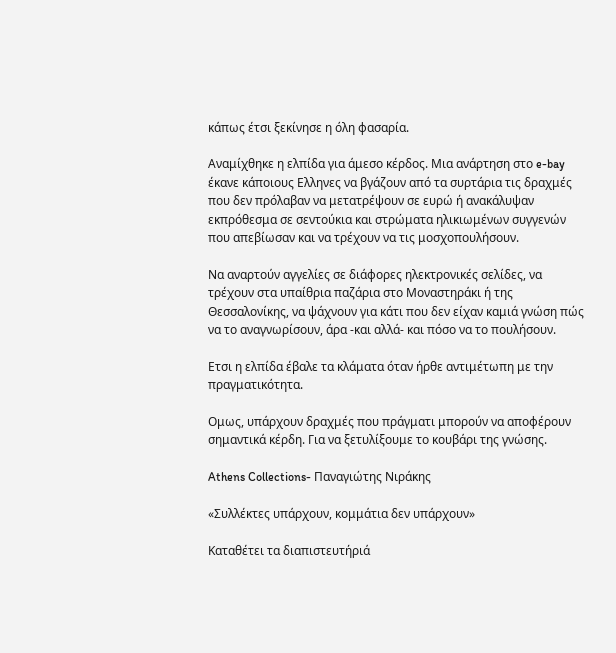κάπως έτσι ξεκίνησε η όλη φασαρία.

Αναμίχθηκε η ελπίδα για άμεσο κέρδος. Μια ανάρτηση στο e-bay έκανε κάποιους Ελληνες να βγάζουν από τα συρτάρια τις δραχμές που δεν πρόλαβαν να μετατρέψουν σε ευρώ ή ανακάλυψαν εκπρόθεσμα σε σεντούκια και στρώματα ηλικιωμένων συγγενών που απεβίωσαν και να τρέχουν να τις μοσχοπουλήσουν.

Να αναρτούν αγγελίες σε διάφορες ηλεκτρονικές σελίδες, να τρέχουν στα υπαίθρια παζάρια στο Μοναστηράκι ή της Θεσσαλονίκης, να ψάχνουν για κάτι που δεν είχαν καμιά γνώση πώς να το αναγνωρίσουν, άρα -και αλλά- και πόσο να το πουλήσουν.

Ετσι η ελπίδα έβαλε τα κλάματα όταν ήρθε αντιμέτωπη με την πραγματικότητα.

Ομως, υπάρχουν δραχμές που πράγματι μπορούν να αποφέρουν σημαντικά κέρδη. Για να ξετυλίξουμε το κουβάρι της γνώσης.

Athens Collections- Παναγιώτης Νιράκης

«Συλλέκτες υπάρχουν, κομμάτια δεν υπάρχουν»

Καταθέτει τα διαπιστευτήριά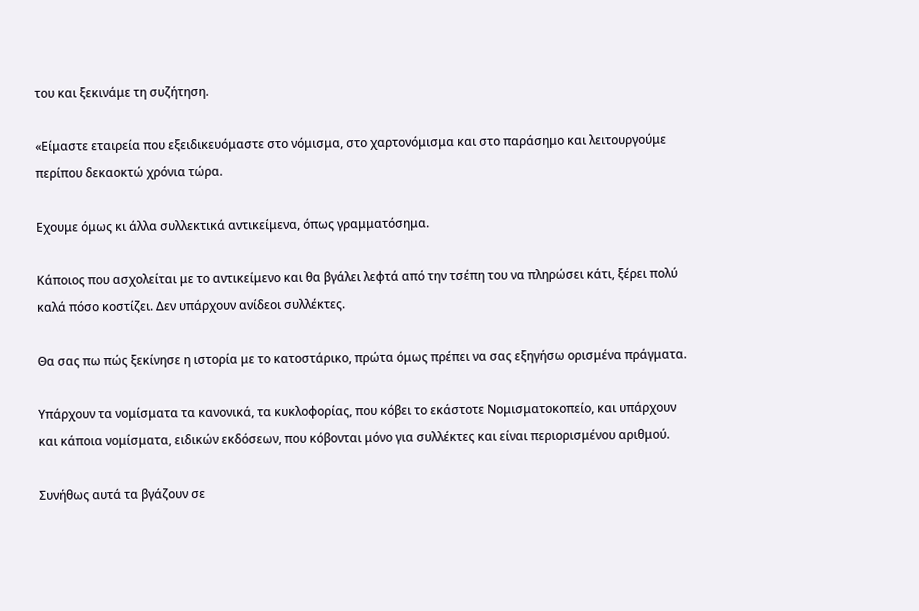του και ξεκινάμε τη συζήτηση.

«Είμαστε εταιρεία που εξειδικευόμαστε στο νόμισμα, στο χαρτονόμισμα και στο παράσημο και λειτουργούμε περίπου δεκαοκτώ χρόνια τώρα.

Εχουμε όμως κι άλλα συλλεκτικά αντικείμενα, όπως γραμματόσημα.

Κάποιος που ασχολείται με το αντικείμενο και θα βγάλει λεφτά από την τσέπη του να πληρώσει κάτι, ξέρει πολύ καλά πόσο κοστίζει. Δεν υπάρχουν ανίδεοι συλλέκτες.

Θα σας πω πώς ξεκίνησε η ιστορία με το κατοστάρικο, πρώτα όμως πρέπει να σας εξηγήσω ορισμένα πράγματα.

Υπάρχουν τα νομίσματα τα κανονικά, τα κυκλοφορίας, που κόβει το εκάστοτε Νομισματοκοπείο, και υπάρχουν και κάποια νομίσματα, ειδικών εκδόσεων, που κόβονται μόνο για συλλέκτες και είναι περιορισμένου αριθμού.

Συνήθως αυτά τα βγάζουν σε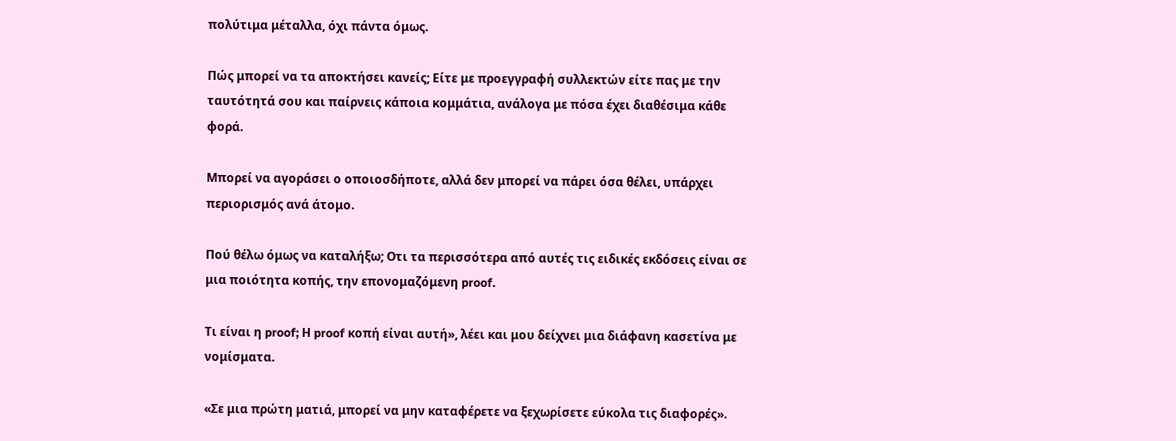πολύτιμα μέταλλα, όχι πάντα όμως.

Πώς μπορεί να τα αποκτήσει κανείς; Είτε με προεγγραφή συλλεκτών είτε πας με την ταυτότητά σου και παίρνεις κάποια κομμάτια, ανάλογα με πόσα έχει διαθέσιμα κάθε φορά.

Μπορεί να αγοράσει ο οποιοσδήποτε, αλλά δεν μπορεί να πάρει όσα θέλει, υπάρχει περιορισμός ανά άτομο.

Πού θέλω όμως να καταλήξω; Οτι τα περισσότερα από αυτές τις ειδικές εκδόσεις είναι σε μια ποιότητα κοπής, την επονομαζόμενη proof.

Τι είναι η proof; Η proof κοπή είναι αυτή», λέει και μου δείχνει μια διάφανη κασετίνα με νομίσματα.

«Σε μια πρώτη ματιά, μπορεί να μην καταφέρετε να ξεχωρίσετε εύκολα τις διαφορές».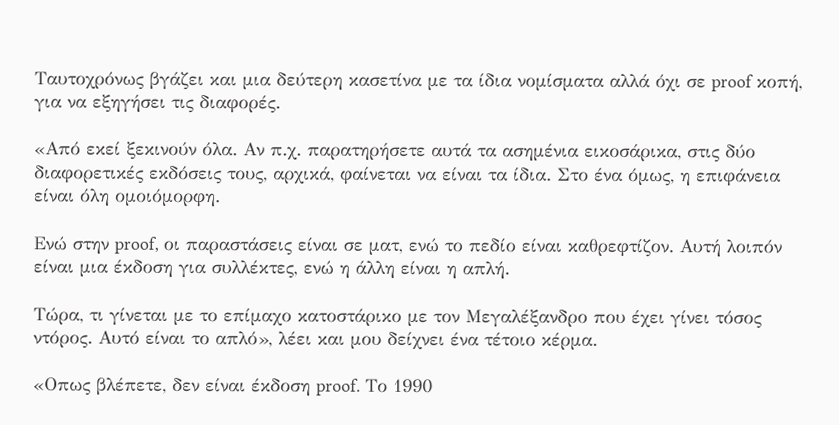Ταυτοχρόνως βγάζει και μια δεύτερη κασετίνα με τα ίδια νομίσματα αλλά όχι σε proof κοπή, για να εξηγήσει τις διαφορές.

«Από εκεί ξεκινούν όλα. Αν π.χ. παρατηρήσετε αυτά τα ασημένια εικοσάρικα, στις δύο διαφορετικές εκδόσεις τους, αρχικά, φαίνεται να είναι τα ίδια. Στο ένα όμως, η επιφάνεια είναι όλη ομοιόμορφη.

Ενώ στην proof, οι παραστάσεις είναι σε ματ, ενώ το πεδίο είναι καθρεφτίζον. Αυτή λοιπόν είναι μια έκδοση για συλλέκτες, ενώ η άλλη είναι η απλή.

Τώρα, τι γίνεται με το επίμαχο κατοστάρικο με τον Μεγαλέξανδρο που έχει γίνει τόσος ντόρος. Αυτό είναι το απλό», λέει και μου δείχνει ένα τέτοιο κέρμα.

«Οπως βλέπετε, δεν είναι έκδοση proof. Το 1990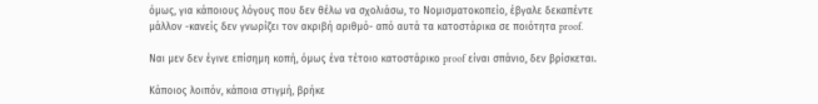όμως, για κάποιους λόγους που δεν θέλω να σχολιάσω, το Νομισματοκοπείο, έβγαλε δεκαπέντε μάλλον -κανείς δεν γνωρίζει τον ακριβή αριθμό- από αυτά τα κατοστάρικα σε ποιότητα proof.

Ναι μεν δεν έγινε επίσημη κοπή, όμως ένα τέτοιο κατοστάρικο proof είναι σπάνιο, δεν βρίσκεται.

Κάποιος λοιπόν, κάποια στιγμή, βρήκε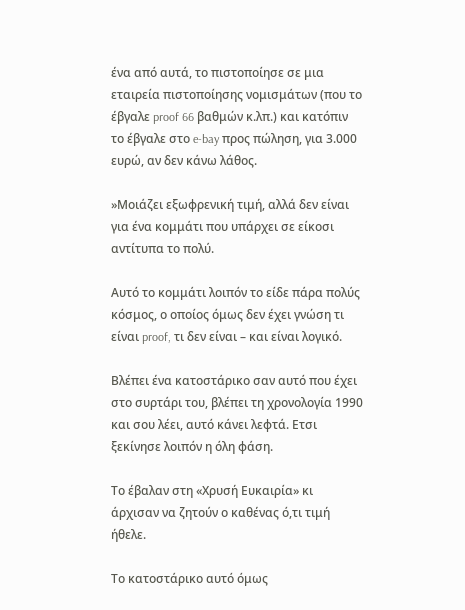ένα από αυτά, το πιστοποίησε σε μια εταιρεία πιστοποίησης νομισμάτων (που το έβγαλε proof 66 βαθμών κ.λπ.) και κατόπιν το έβγαλε στο e-bay προς πώληση, για 3.000 ευρώ, αν δεν κάνω λάθος.

»Μοιάζει εξωφρενική τιμή, αλλά δεν είναι για ένα κομμάτι που υπάρχει σε είκοσι αντίτυπα το πολύ.

Αυτό το κομμάτι λοιπόν το είδε πάρα πολύς κόσμος, ο οποίος όμως δεν έχει γνώση τι είναι proof, τι δεν είναι – και είναι λογικό.

Βλέπει ένα κατοστάρικο σαν αυτό που έχει στο συρτάρι του, βλέπει τη χρονολογία 1990 και σου λέει, αυτό κάνει λεφτά. Ετσι ξεκίνησε λοιπόν η όλη φάση.

Το έβαλαν στη «Χρυσή Ευκαιρία» κι άρχισαν να ζητούν ο καθένας ό,τι τιμή ήθελε.

Το κατοστάρικο αυτό όμως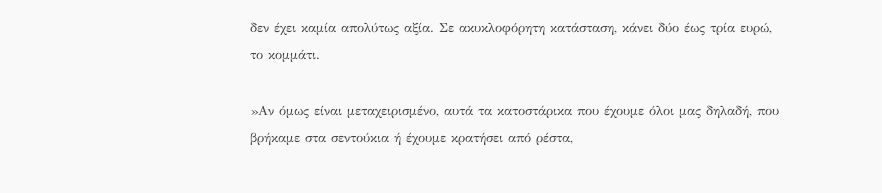δεν έχει καμία απολύτως αξία. Σε ακυκλοφόρητη κατάσταση, κάνει δύο έως τρία ευρώ, το κομμάτι.

»Αν όμως είναι μεταχειρισμένο, αυτά τα κατοστάρικα που έχουμε όλοι μας δηλαδή, που βρήκαμε στα σεντούκια ή έχουμε κρατήσει από ρέστα,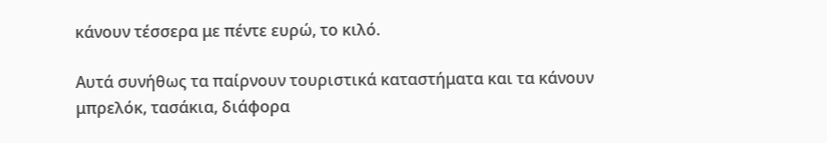κάνουν τέσσερα με πέντε ευρώ, το κιλό.

Αυτά συνήθως τα παίρνουν τουριστικά καταστήματα και τα κάνουν μπρελόκ, τασάκια, διάφορα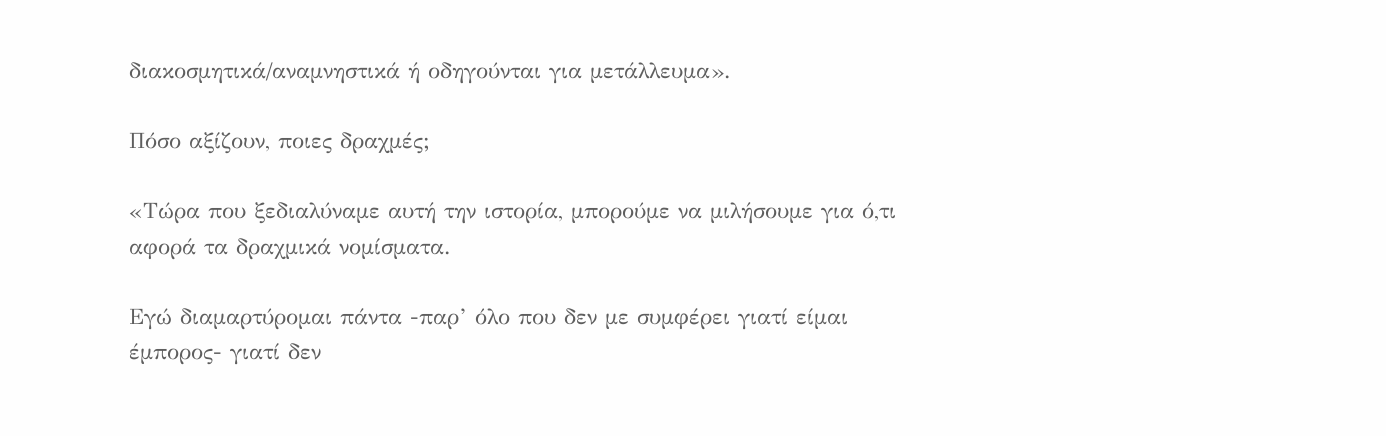διακοσμητικά/αναμνηστικά ή οδηγούνται για μετάλλευμα».

Πόσο αξίζουν, ποιες δραχμές;

«Τώρα που ξεδιαλύναμε αυτή την ιστορία, μπορούμε να μιλήσουμε για ό,τι αφορά τα δραχμικά νομίσματα.

Εγώ διαμαρτύρομαι πάντα -παρ’ όλο που δεν με συμφέρει γιατί είμαι έμπορος- γιατί δεν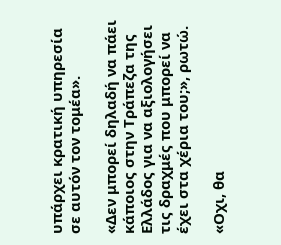υπάρχει κρατική υπηρεσία σε αυτόν τον τομέα».

«Δεν μπορεί δηλαδή να πάει κάποιος στην Τράπεζα της Ελλάδος για να αξιολογήσει τις δραχμές που μπορεί να έχει στα χέρια του;», ρωτώ.

«Οχι, θα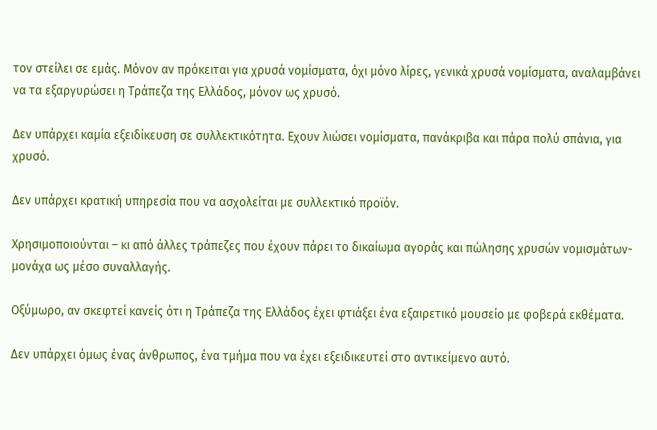τον στείλει σε εμάς. Μόνον αν πρόκειται για χρυσά νομίσματα, όχι μόνο λίρες, γενικά χρυσά νομίσματα, αναλαμβάνει να τα εξαργυρώσει η Τράπεζα της Ελλάδος, μόνον ως χρυσό.

Δεν υπάρχει καμία εξειδίκευση σε συλλεκτικότητα. Εχουν λιώσει νομίσματα, πανάκριβα και πάρα πολύ σπάνια, για χρυσό.

Δεν υπάρχει κρατική υπηρεσία που να ασχολείται με συλλεκτικό προϊόν.

Χρησιμοποιούνται – κι από άλλες τράπεζες που έχουν πάρει το δικαίωμα αγοράς και πώλησης χρυσών νομισμάτων- μονάχα ως μέσο συναλλαγής.

Οξύμωρο, αν σκεφτεί κανείς ότι η Τράπεζα της Ελλάδος έχει φτιάξει ένα εξαιρετικό μουσείο με φοβερά εκθέματα.

Δεν υπάρχει όμως ένας άνθρωπος, ένα τμήμα που να έχει εξειδικευτεί στο αντικείμενο αυτό.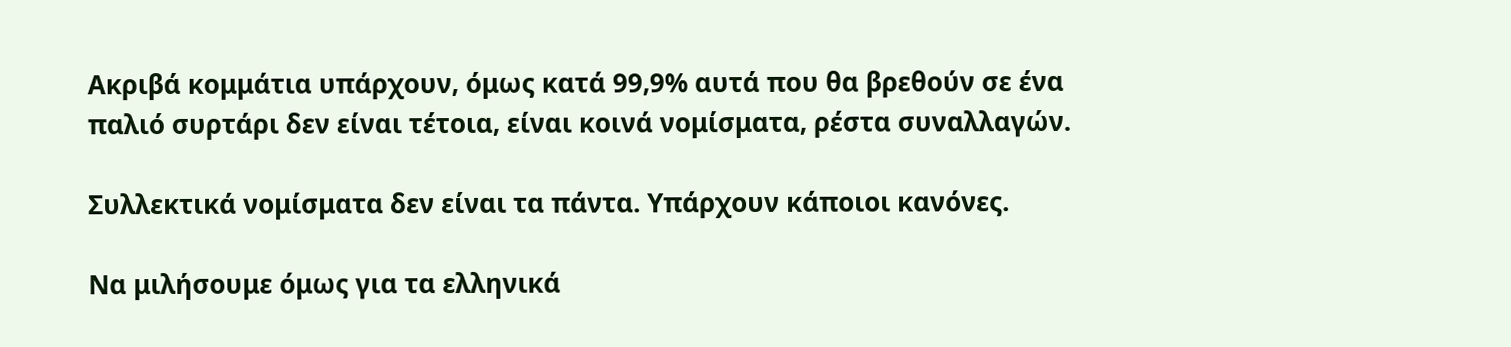Ακριβά κομμάτια υπάρχουν, όμως κατά 99,9% αυτά που θα βρεθούν σε ένα παλιό συρτάρι δεν είναι τέτοια, είναι κοινά νομίσματα, ρέστα συναλλαγών.

Συλλεκτικά νομίσματα δεν είναι τα πάντα. Υπάρχουν κάποιοι κανόνες.

Να μιλήσουμε όμως για τα ελληνικά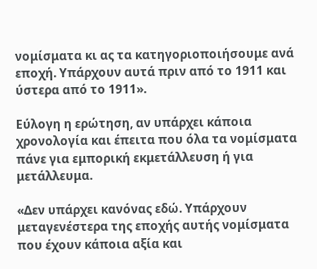νομίσματα κι ας τα κατηγοριοποιήσουμε ανά εποχή. Υπάρχουν αυτά πριν από το 1911 και ύστερα από το 1911».

Εύλογη η ερώτηση, αν υπάρχει κάποια χρονολογία και έπειτα που όλα τα νομίσματα πάνε για εμπορική εκμετάλλευση ή για μετάλλευμα.

«Δεν υπάρχει κανόνας εδώ. Υπάρχουν μεταγενέστερα της εποχής αυτής νομίσματα που έχουν κάποια αξία και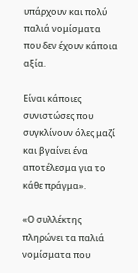υπάρχουν και πολύ παλιά νομίσματα που δεν έχουν κάποια αξία.

Είναι κάποιες συνιστώσες που συγκλίνουν όλες μαζί και βγαίνει ένα αποτέλεσμα για το κάθε πράγμα».

«Ο συλλέκτης πληρώνει τα παλιά νομίσματα που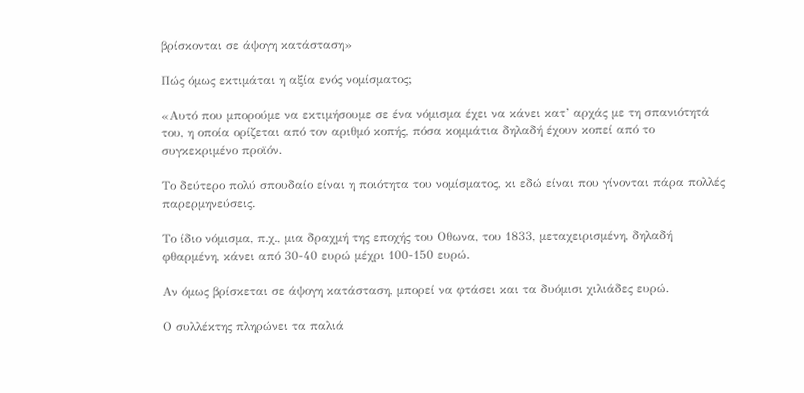βρίσκονται σε άψογη κατάσταση»

Πώς όμως εκτιμάται η αξία ενός νομίσματος;

«Αυτό που μπορούμε να εκτιμήσουμε σε ένα νόμισμα έχει να κάνει κατ’ αρχάς με τη σπανιότητά του, η οποία ορίζεται από τον αριθμό κοπής, πόσα κομμάτια δηλαδή έχουν κοπεί από το συγκεκριμένο προϊόν.

Το δεύτερο πολύ σπουδαίο είναι η ποιότητα του νομίσματος, κι εδώ είναι που γίνονται πάρα πολλές παρερμηνεύσεις.

Το ίδιο νόμισμα, π.χ., μια δραχμή της εποχής του Οθωνα, του 1833, μεταχειρισμένη, δηλαδή φθαρμένη, κάνει από 30-40 ευρώ μέχρι 100-150 ευρώ.

Αν όμως βρίσκεται σε άψογη κατάσταση, μπορεί να φτάσει και τα δυόμισι χιλιάδες ευρώ.

Ο συλλέκτης πληρώνει τα παλιά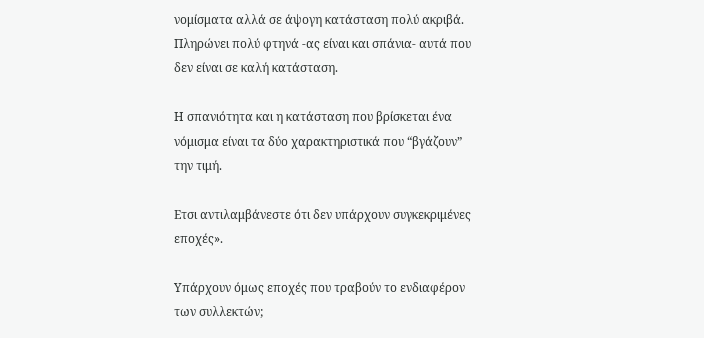νομίσματα αλλά σε άψογη κατάσταση πολύ ακριβά. Πληρώνει πολύ φτηνά -ας είναι και σπάνια- αυτά που δεν είναι σε καλή κατάσταση.

Η σπανιότητα και η κατάσταση που βρίσκεται ένα νόμισμα είναι τα δύο χαρακτηριστικά που “βγάζουν” την τιμή.

Ετσι αντιλαμβάνεστε ότι δεν υπάρχουν συγκεκριμένες εποχές».

Υπάρχουν όμως εποχές που τραβούν το ενδιαφέρον των συλλεκτών;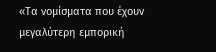«Τα νομίσματα που έχουν μεγαλύτερη εμπορική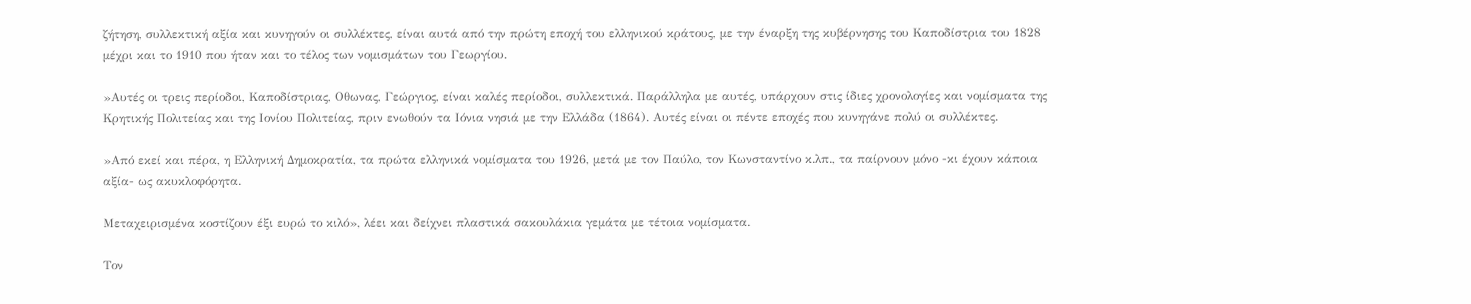ζήτηση, συλλεκτική αξία και κυνηγούν οι συλλέκτες, είναι αυτά από την πρώτη εποχή του ελληνικού κράτους, με την έναρξη της κυβέρνησης του Καποδίστρια του 1828 μέχρι και το 1910 που ήταν και το τέλος των νομισμάτων του Γεωργίου.

»Αυτές οι τρεις περίοδοι, Καποδίστριας, Οθωνας, Γεώργιος, είναι καλές περίοδοι, συλλεκτικά. Παράλληλα με αυτές, υπάρχουν στις ίδιες χρονολογίες και νομίσματα της Κρητικής Πολιτείας και της Ιονίου Πολιτείας, πριν ενωθούν τα Ιόνια νησιά με την Ελλάδα (1864). Αυτές είναι οι πέντε εποχές που κυνηγάνε πολύ οι συλλέκτες.

»Από εκεί και πέρα, η Ελληνική Δημοκρατία, τα πρώτα ελληνικά νομίσματα του 1926, μετά με τον Παύλο, τον Κωνσταντίνο κ.λπ., τα παίρνουν μόνο -κι έχουν κάποια αξία- ως ακυκλοφόρητα.

Μεταχειρισμένα κοστίζουν έξι ευρώ το κιλό», λέει και δείχνει πλαστικά σακουλάκια γεμάτα με τέτοια νομίσματα.

Τον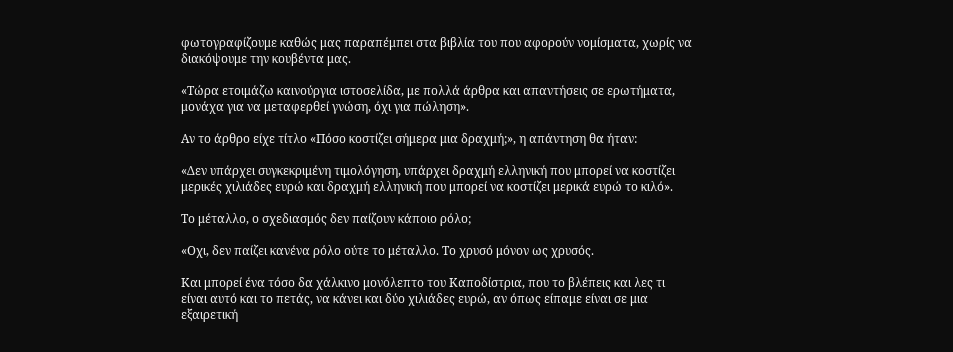φωτογραφίζουμε καθώς μας παραπέμπει στα βιβλία του που αφορούν νομίσματα, χωρίς να διακόψουμε την κουβέντα μας.

«Τώρα ετοιμάζω καινούργια ιστοσελίδα, με πολλά άρθρα και απαντήσεις σε ερωτήματα, μονάχα για να μεταφερθεί γνώση, όχι για πώληση».

Αν το άρθρο είχε τίτλο «Πόσο κοστίζει σήμερα μια δραχμή;», η απάντηση θα ήταν:

«Δεν υπάρχει συγκεκριμένη τιμολόγηση, υπάρχει δραχμή ελληνική που μπορεί να κοστίζει μερικές χιλιάδες ευρώ και δραχμή ελληνική που μπορεί να κοστίζει μερικά ευρώ το κιλό».

Το μέταλλο, ο σχεδιασμός δεν παίζουν κάποιο ρόλο;

«Οχι, δεν παίζει κανένα ρόλο ούτε το μέταλλο. Το χρυσό μόνον ως χρυσός.

Και μπορεί ένα τόσο δα χάλκινο μονόλεπτο του Καποδίστρια, που το βλέπεις και λες τι είναι αυτό και το πετάς, να κάνει και δύο χιλιάδες ευρώ, αν όπως είπαμε είναι σε μια εξαιρετική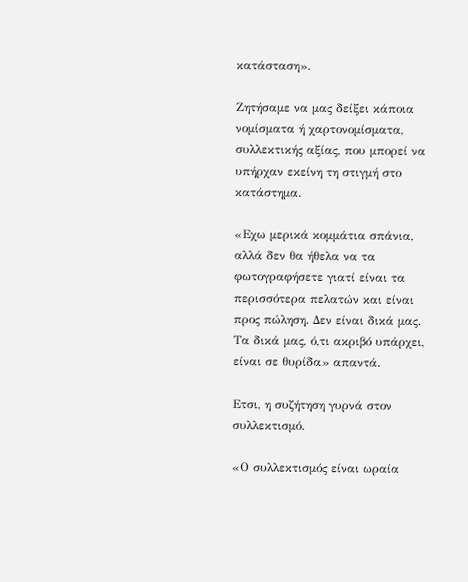κατάσταση».

Ζητήσαμε να μας δείξει κάποια νομίσματα ή χαρτονομίσματα, συλλεκτικής αξίας, που μπορεί να υπήρχαν εκείνη τη στιγμή στο κατάστημα.

«Εχω μερικά κομμάτια σπάνια, αλλά δεν θα ήθελα να τα φωτογραφήσετε γιατί είναι τα περισσότερα πελατών και είναι προς πώληση. Δεν είναι δικά μας. Τα δικά μας, ό,τι ακριβό υπάρχει, είναι σε θυρίδα» απαντά.

Ετσι, η συζήτηση γυρνά στον συλλεκτισμό.

«Ο συλλεκτισμός είναι ωραία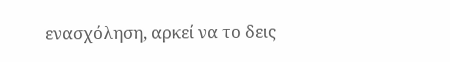ενασχόληση, αρκεί να το δεις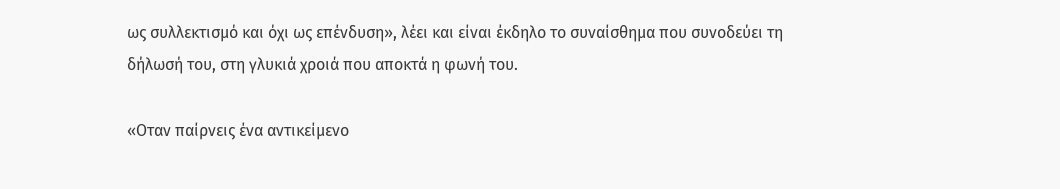ως συλλεκτισμό και όχι ως επένδυση», λέει και είναι έκδηλο το συναίσθημα που συνοδεύει τη δήλωσή του, στη γλυκιά χροιά που αποκτά η φωνή του.

«Οταν παίρνεις ένα αντικείμενο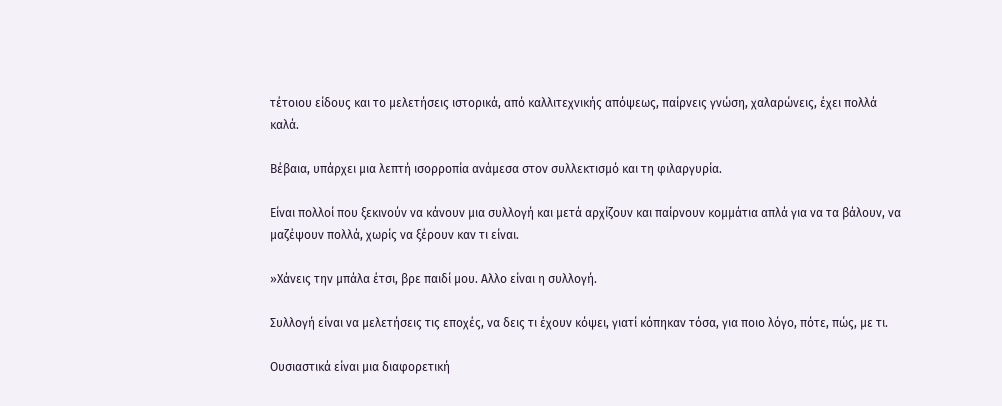τέτοιου είδους και το μελετήσεις ιστορικά, από καλλιτεχνικής απόψεως, παίρνεις γνώση, χαλαρώνεις, έχει πολλά καλά.

Βέβαια, υπάρχει μια λεπτή ισορροπία ανάμεσα στον συλλεκτισμό και τη φιλαργυρία.

Είναι πολλοί που ξεκινούν να κάνουν μια συλλογή και μετά αρχίζουν και παίρνουν κομμάτια απλά για να τα βάλουν, να μαζέψουν πολλά, χωρίς να ξέρουν καν τι είναι.

»Χάνεις την μπάλα έτσι, βρε παιδί μου. Αλλο είναι η συλλογή.

Συλλογή είναι να μελετήσεις τις εποχές, να δεις τι έχουν κόψει, γιατί κόπηκαν τόσα, για ποιο λόγο, πότε, πώς, με τι.

Ουσιαστικά είναι μια διαφορετική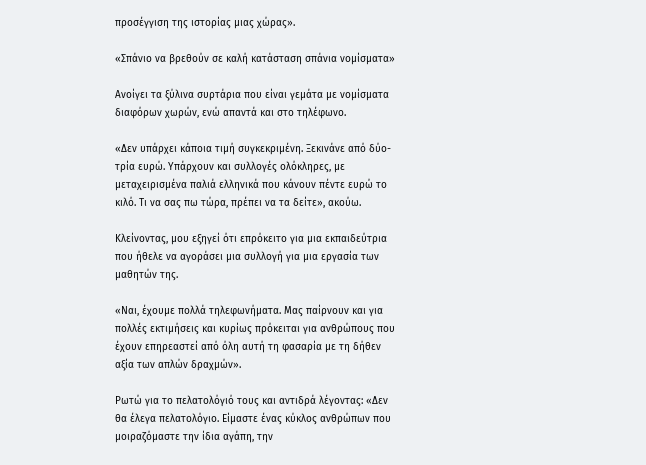προσέγγιση της ιστορίας μιας χώρας».

«Σπάνιο να βρεθούν σε καλή κατάσταση σπάνια νομίσματα»

Ανοίγει τα ξύλινα συρτάρια που είναι γεμάτα με νομίσματα διαφόρων χωρών, ενώ απαντά και στο τηλέφωνο.

«Δεν υπάρχει κάποια τιμή συγκεκριμένη. Ξεκινάνε από δύο-τρία ευρώ. Υπάρχουν και συλλογές ολόκληρες, με μεταχειρισμένα παλιά ελληνικά που κάνουν πέντε ευρώ το κιλό. Τι να σας πω τώρα, πρέπει να τα δείτε», ακούω.

Κλείνοντας, μου εξηγεί ότι επρόκειτο για μια εκπαιδεύτρια που ήθελε να αγοράσει μια συλλογή για μια εργασία των μαθητών της.

«Ναι, έχουμε πολλά τηλεφωνήματα. Μας παίρνουν και για πολλές εκτιμήσεις και κυρίως πρόκειται για ανθρώπους που έχουν επηρεαστεί από όλη αυτή τη φασαρία με τη δήθεν αξία των απλών δραχμών».

Ρωτώ για το πελατολόγιό τους και αντιδρά λέγοντας: «Δεν θα έλεγα πελατολόγιο. Είμαστε ένας κύκλος ανθρώπων που μοιραζόμαστε την ίδια αγάπη, την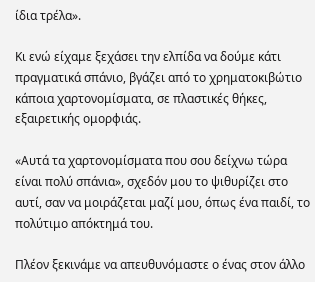ίδια τρέλα».

Κι ενώ είχαμε ξεχάσει την ελπίδα να δούμε κάτι πραγματικά σπάνιο, βγάζει από το χρηματοκιβώτιο κάποια χαρτονομίσματα, σε πλαστικές θήκες, εξαιρετικής ομορφιάς.

«Αυτά τα χαρτονομίσματα που σου δείχνω τώρα είναι πολύ σπάνια», σχεδόν μου το ψιθυρίζει στο αυτί, σαν να μοιράζεται μαζί μου, όπως ένα παιδί, το πολύτιμο απόκτημά του.

Πλέον ξεκινάμε να απευθυνόμαστε ο ένας στον άλλο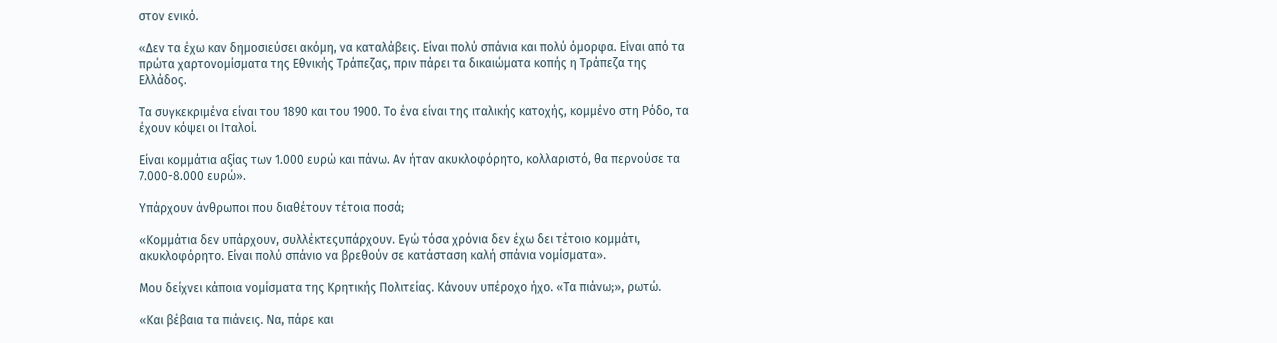στον ενικό.

«Δεν τα έχω καν δημοσιεύσει ακόμη, να καταλάβεις. Είναι πολύ σπάνια και πολύ όμορφα. Είναι από τα πρώτα χαρτονομίσματα της Εθνικής Τράπεζας, πριν πάρει τα δικαιώματα κοπής η Τράπεζα της Ελλάδος.

Τα συγκεκριμένα είναι του 1890 και του 1900. Το ένα είναι της ιταλικής κατοχής, κομμένο στη Ρόδο, τα έχουν κόψει οι Ιταλοί.

Είναι κομμάτια αξίας των 1.000 ευρώ και πάνω. Αν ήταν ακυκλοφόρητο, κολλαριστό, θα περνούσε τα 7.000-8.000 ευρώ».

Υπάρχουν άνθρωποι που διαθέτουν τέτοια ποσά;

«Κομμάτια δεν υπάρχουν, συλλέκτεςυπάρχουν. Εγώ τόσα χρόνια δεν έχω δει τέτοιο κομμάτι, ακυκλοφόρητο. Είναι πολύ σπάνιο να βρεθούν σε κατάσταση καλή σπάνια νομίσματα».

Μου δείχνει κάποια νομίσματα της Κρητικής Πολιτείας. Κάνουν υπέροχο ήχο. «Τα πιάνω;», ρωτώ.

«Και βέβαια τα πιάνεις. Να, πάρε και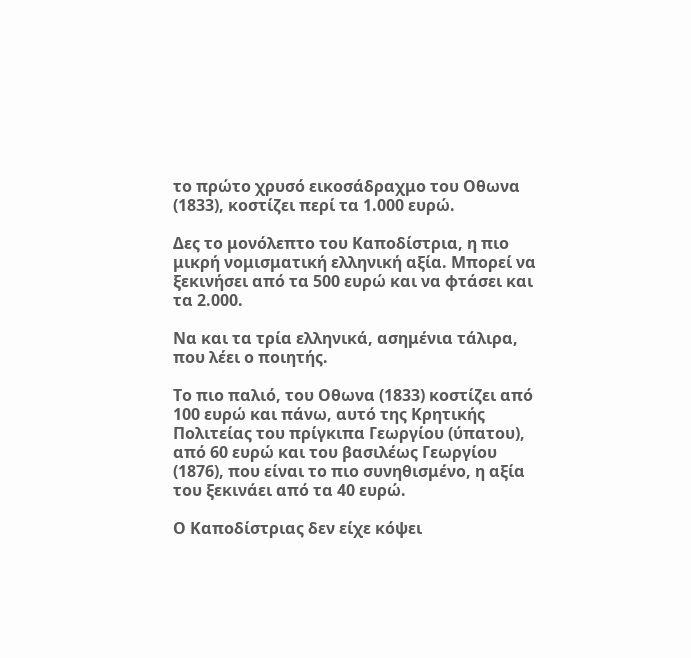το πρώτο χρυσό εικοσάδραχμο του Οθωνα (1833), κοστίζει περί τα 1.000 ευρώ.

Δες το μονόλεπτο του Καποδίστρια, η πιο μικρή νομισματική ελληνική αξία. Μπορεί να ξεκινήσει από τα 500 ευρώ και να φτάσει και τα 2.000.

Να και τα τρία ελληνικά, ασημένια τάλιρα, που λέει ο ποιητής.

Το πιο παλιό, του Οθωνα (1833) κοστίζει από 100 ευρώ και πάνω, αυτό της Κρητικής Πολιτείας του πρίγκιπα Γεωργίου (ύπατου), από 60 ευρώ και του βασιλέως Γεωργίου (1876), που είναι το πιο συνηθισμένο, η αξία του ξεκινάει από τα 40 ευρώ.

Ο Καποδίστριας δεν είχε κόψει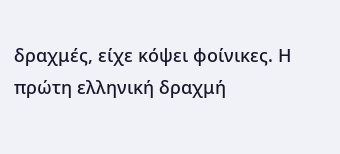δραχμές, είχε κόψει φοίνικες. Η πρώτη ελληνική δραχμή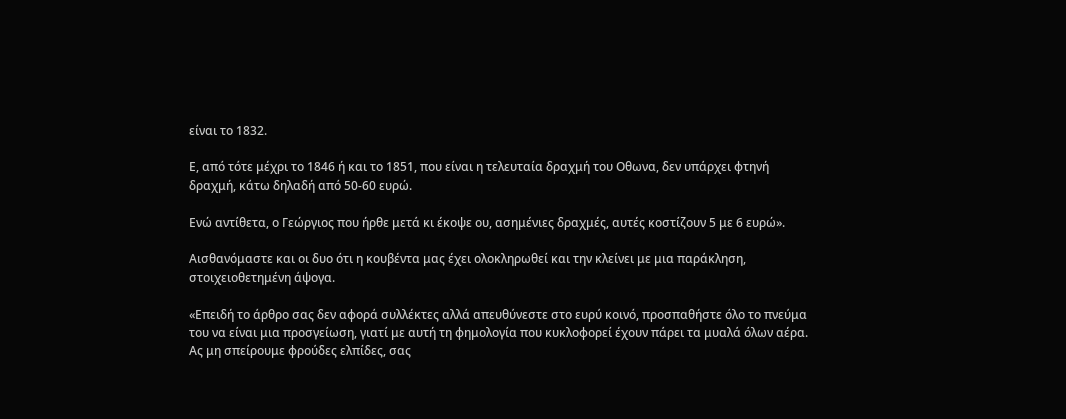είναι το 1832.

Ε, από τότε μέχρι το 1846 ή και το 1851, που είναι η τελευταία δραχμή του Οθωνα, δεν υπάρχει φτηνή δραχμή, κάτω δηλαδή από 50-60 ευρώ.

Ενώ αντίθετα, ο Γεώργιος που ήρθε μετά κι έκοψε ου, ασημένιες δραχμές, αυτές κοστίζουν 5 με 6 ευρώ».

Αισθανόμαστε και οι δυο ότι η κουβέντα μας έχει ολοκληρωθεί και την κλείνει με μια παράκληση, στοιχειοθετημένη άψογα.

«Επειδή το άρθρο σας δεν αφορά συλλέκτες αλλά απευθύνεστε στο ευρύ κοινό, προσπαθήστε όλο το πνεύμα του να είναι μια προσγείωση, γιατί με αυτή τη φημολογία που κυκλοφορεί έχουν πάρει τα μυαλά όλων αέρα. Ας μη σπείρουμε φρούδες ελπίδες, σας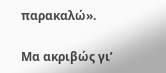παρακαλώ».

Μα ακριβώς γι’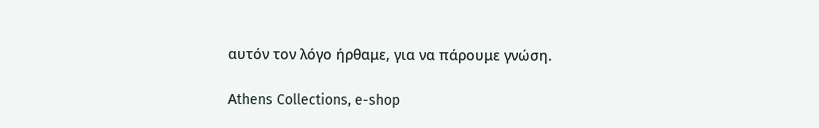αυτόν τον λόγο ήρθαμε, για να πάρουμε γνώση.

Αthens Collections, e-shop